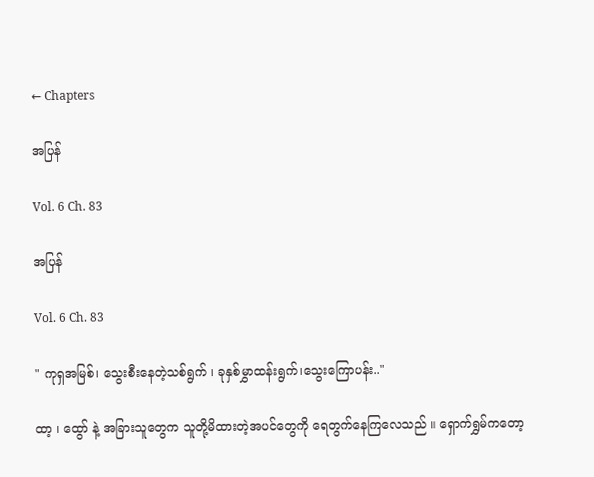← Chapters

အပြန်

Vol. 6 Ch. 83

အပြန်

Vol. 6 Ch. 83

" ကုရှအမြစ်၊ သွေးစီးနေတဲ့သစ်ရွက် ၊ ခုနှစ်မွှာထန်းရွက်၊သွေးကြောပန်း.."

ထာ့ ၊ ထွော် နဲ့ အခြားသူတွေက သူတို့မိထားတဲ့အပင်တွေကို ရေတွက်နေကြလေသည် ။ ရှောက်ရွှမ်ကတော့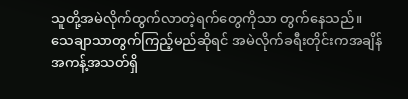သူတို့အမဲလိုက်ထွက်လာတဲ့ရက်တွေကိုသာ တွက်နေသည်။ သေချာသာတွက်ကြည့်မည်ဆိုရင် အမဲလိုက်ခရီးတိုင်းကအချိန်အကန့်အသတ်ရှိ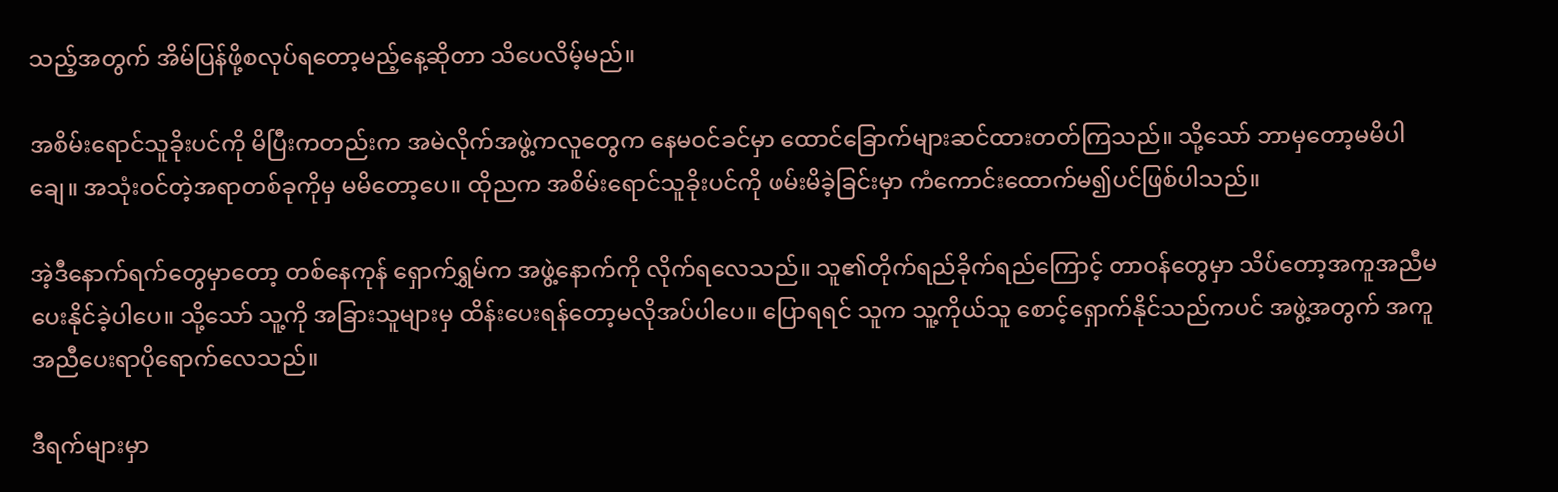သည့်အတွက် အိမ်ပြန်ဖို့စလုပ်ရတော့မည့်နေ့ဆိုတာ သိပေလိမ့်မည်။

အစိမ်းရောင်သူခိုးပင်ကို မိပြီးကတည်းက အမဲလိုက်အဖွဲ့ကလူတွေက နေမဝင်ခင်မှာ ထောင်ခြောက်များဆင်ထားတတ်ကြသည်။ သို့သော် ဘာမှတော့မမိပါချေ။ အသုံးဝင်တဲ့အရာတစ်ခုကိုမှ မမိတော့ပေ။ ထိုညက အစိမ်းရောင်သူခိုးပင်ကို ဖမ်းမိခဲ့ခြင်းမှာ ကံကောင်းထောက်မ၍ပင်ဖြစ်ပါသည်။

အဲ့ဒီနောက်ရက်တွေမှာတော့ တစ်နေကုန် ရှောက်ရွှမ်က အဖွဲ့နောက်ကို လိုက်ရလေသည်။ သူ၏တိုက်ရည်ခိုက်ရည်ကြောင့် တာဝန်တွေမှာ သိပ်တော့အကူအညီမပေးနိုင်ခဲ့ပါပေ။ သို့သော် သူ့ကို အခြားသူများမှ ထိန်းပေးရန်တော့မလိုအပ်ပါပေ။ ပြောရရင် သူက သူ့ကိုယ်သူ စောင့်ရှောက်နိုင်သည်ကပင် အဖွဲ့အတွက် အကူအညီပေးရာပိုရောက်လေသည်။

ဒီရက်များမှာ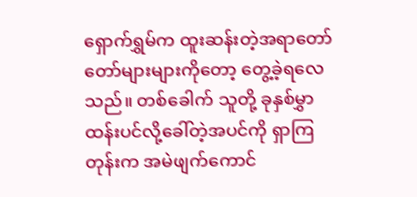ရှောက်ရွှမ်က ထူးဆန်းတဲ့အရာတော်တော်များများကိုတော့ တွေ့ခဲ့ရလေသည်။ တစ်ခေါက် သူတို့ ခုနှစ်မွှာထန်းပင်လို့ခေါ်တဲ့အပင်ကို ရှာကြတုန်းက အမဲဖျက်ကောင်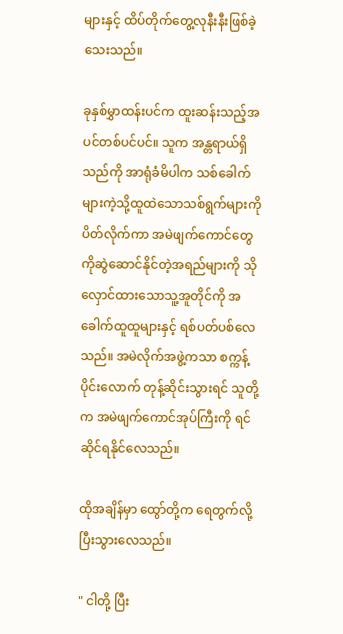များနှင့် ထိပ်တိုက်တွေ့လုနီးနီးဖြစ်ခဲ့သေးသည်။

ခုနှစ်မွှာထန်းပင်က ထူးဆန်းသည့်အပင်တစ်ပင်ပင်။ သူက အန္တရာယ်ရှိသည်ကို အာရုံခံမိပါက သစ်ခေါက်များကဲ့သို့ထူထဲသောသစ်ရွက်များကို ပိတ်လိုက်ကာ အမဲဖျက်ကောင်တွေကိုဆွဲဆောင်နိုင်တဲ့အရည်များကို သိုလှောင်ထားသောသူ့အူတိုင်ကို အခေါက်ထူထူများနှင့် ရစ်ပတ်ပစ်လေသည်။ အမဲလိုက်အဖွဲ့ကသာ စက္ကန့်ပိုင်းလောက် တုန့်ဆိုင်းသွားရင် သူတို့က အမဲဖျက်ကောင်အုပ်ကြီးကို ရင်ဆိုင်ရနိုင်လေသည်။

ထိုအချိန်မှာ ထွော်တို့က ရေတွက်လို့ ပြီးသွားလေသည်။

" ငါတို့ ပြီး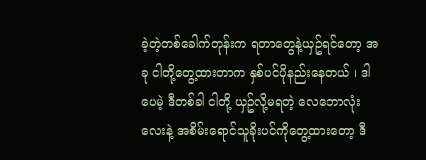ခဲ့တဲ့တစ်ခေါက်တုန်းက ရတာတွေနဲ့ယှဥ်ရင်တော့ အခု ငါတို့တွေ့ထားတာက နှစ်ပင်ပိုနည်းနေတယ် ၊ ဒါပေမဲ့ ဒီတစ်ခါ ငါတို့ ယှဥ်လို့မရတဲ့ လေဘောလုံးလေးနဲ့ အစိမ်းရောင်သူခိုးပင်ကိုတွေ့ထားတော့ ဒီ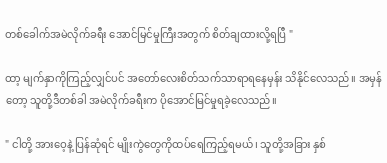တစ်ခေါက်အမဲလိုက်ခရီး အောင်မြင်မှုကြီးအတွက် စိတ်ချထားလို့ရပြီ "

ထာ့ မျက်နှာကိုကြည့်လျှင်ပင် အတော်လေးစိတ်သက်သာရာရနေမှန်း သိနိုင်လေသည်။ အမှန်တော့ သူတို့ဒီတစ်ခါ အမဲလိုက်ခရီးက ပိုအောင်မြင်မှုရခဲ့လေသည်။

" ငါတို့ အားဝေ့နဲ့ ပြန်ဆုံရင် မျိုးကွဲတွေကိုထပ်ရေကြည့်ရမယ်၊ သူတို့အခြား နှစ်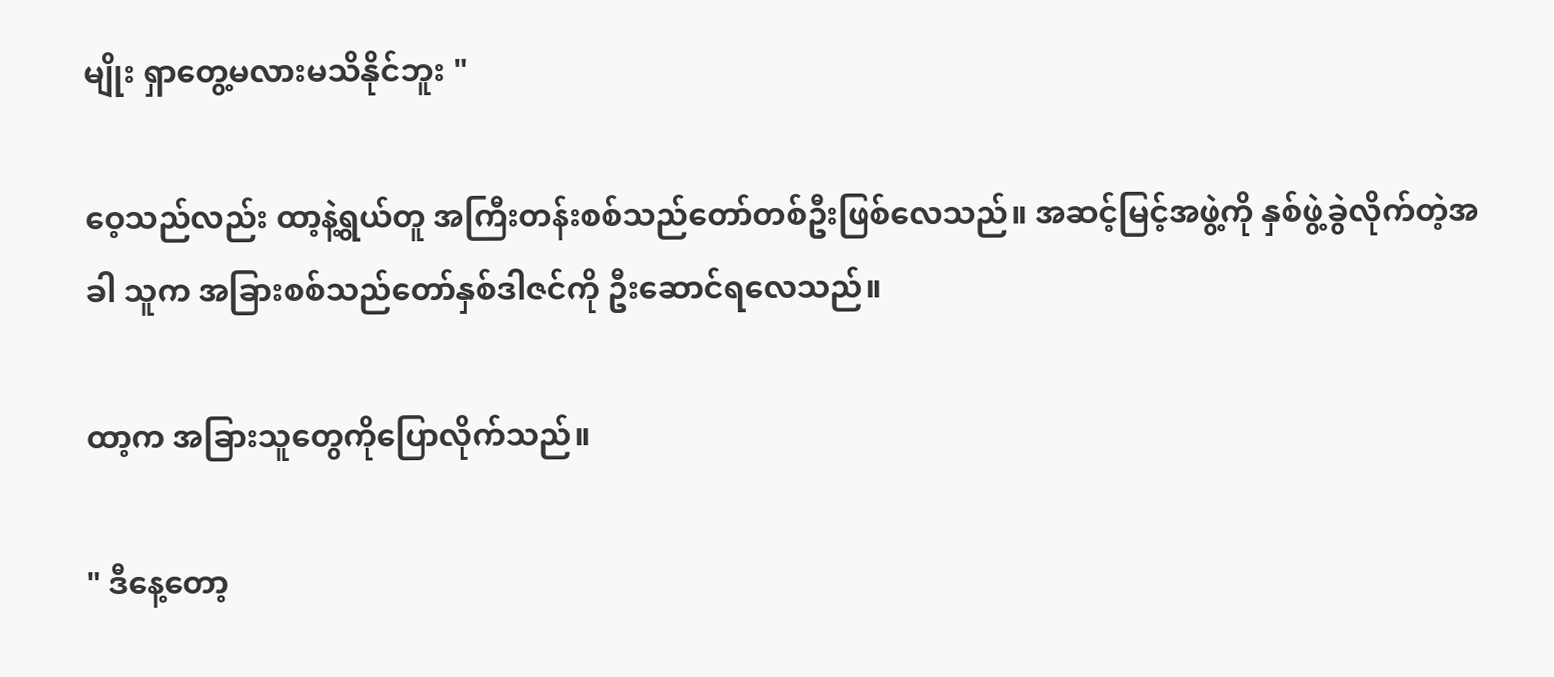မျိုး ရှာတွေ့မလားမသိနိုင်ဘူး "

ဝေ့သည်လည်း ထာ့နဲ့ရွယ်တူ အကြီးတန်းစစ်သည်တော်တစ်ဦးဖြစ်လေသည်။ အဆင့်မြင့်အဖွဲ့ကို နှစ်ဖွဲ့ခွဲလိုက်တဲ့အခါ သူက အခြားစစ်သည်တော်နှစ်ဒါဇင်ကို ဦးဆောင်ရလေသည်။

ထာ့က အခြားသူတွေကိုပြောလိုက်သည်။

" ဒီနေ့တော့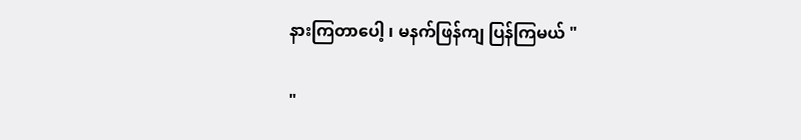နားကြတာပေါ့ ၊ မနက်ဖြန်ကျ ပြန်ကြမယ် "

"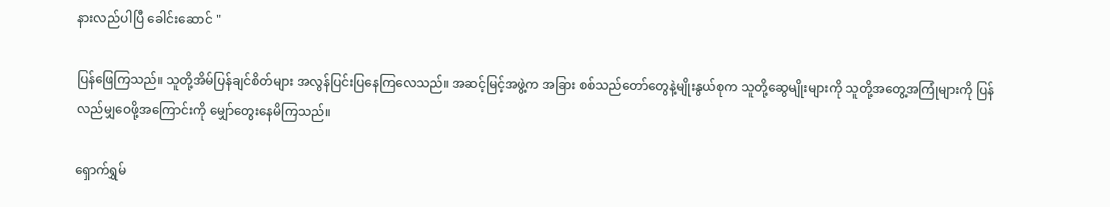နားလည်ပါပြီ ခေါင်းဆောင် "

ပြန်ဖြေကြသည်။ သူတို့အိမ်ပြန်ချင်စိတ်များ အလွန်ပြင်းပြနေကြလေသည်။ အဆင့်မြင့်အဖွဲ့က အခြား စစ်သည်တော်တွေနဲ့မျိုးနွယ်စုက သူတို့ဆွေမျိုးများကို သူတို့အတွေ့အကြုံများကို ပြန်လည်မျှဝေဖို့အကြောင်းကို မျှော်တွေးနေမိကြသည်။

ရှောက်ရွှမ်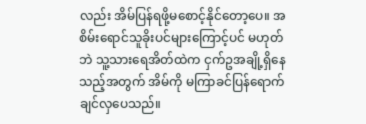လည်း အိမ်ပြန်ရဖို့မစောင့်နိုင်တော့ပေ။ အစိမ်းရောင်သူခိုးပင်များကြောင့်ပင် မဟုတ်ဘဲ သူ့သားရေအိတ်ထဲက ငှက်ဥအချို့ရှိနေသည့်အတွက် အိမ်ကို မကြာခင်ပြန်ရောက်ချင်လှပေသည်။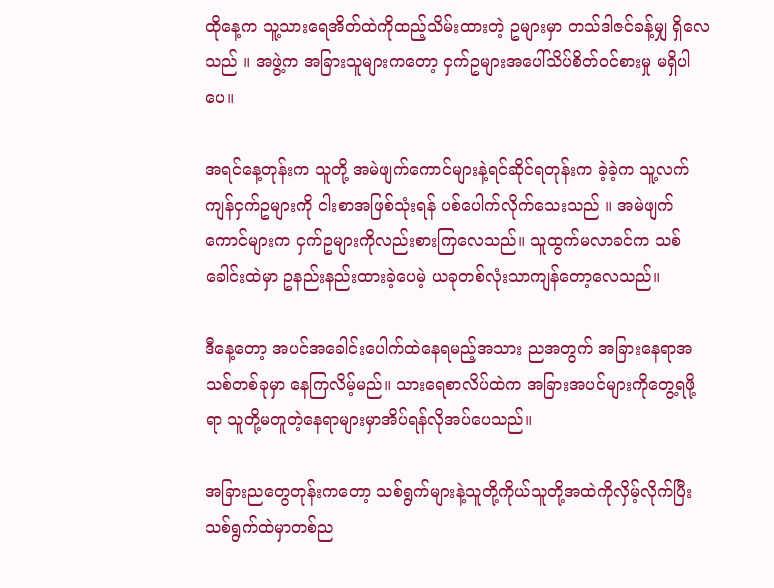ထိုနေ့က သူ့သားရေအိတ်ထဲကိုထည့်သိမ်းထားတဲ့ ဥများမှာ တသ်ဒါဇင်ခန့်မျှ ရှိလေသည် ။ အဖွဲ့က အခြားသူများကတော့ ငှက်ဥများအပေါ်သိပ်စိတ်ဝင်စားမှု မရှိပါပေ။

အရင်နေ့တုန်းက သူတို့ အမဲဖျက်ကောင်များနဲ့ရင်ဆိုင်ရတုန်းက ခဲ့ခဲ့က သူ့လက်ကျန်ငှက်ဥများကို ငါးစာအဖြစ်သုံးရန် ပစ်ပေါက်လိုက်သေးသည် ။ အမဲဖျက်ကောင်များက ငှက်ဥများကိုလည်းစားကြလေသည်။ သူထွက်မလာခင်က သစ်ခေါင်းထဲမှာ ဥနည်းနည်းထားခဲ့ပေမဲ့ ယခုတစ်လုံးသာကျန်တော့လေသည်။

ဒီနေ့တော့ အပင်အခေါင်းပေါက်ထဲနေရမည့်အသား ညအတွက် အခြားနေရာအသစ်တစ်ခုမှာ နေကြလိမ့်မည်။ သားရေစာလိပ်ထဲက အခြားအပင်များကိုတွေ့ရဖို့ရာ သူတို့မတူတဲ့နေရာများမှာအိပ်ရန်လိုအပ်ပေသည်။

အခြားညတွေတုန်းကတော့ သစ်ရွက်များနဲ့သူတို့ကိုယ်သူတို့အထဲကိုလှိမ့်လိုက်ပြီး သစ်ရွက်ထဲမှာတစ်ည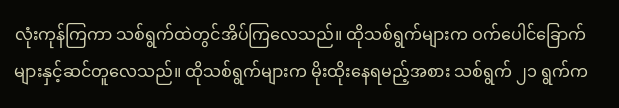လုံးကုန်ကြကာ သစ်ရွက်ထဲတွင်အိပ်ကြလေသည်။ ထိုသစ်ရွက်များက ဝက်ပေါင်ခြောက်များနှင့်ဆင်တူလေသည်။ ထိုသစ်ရွက်များက မိုးထိုးနေရမည့်အစား သစ်ရွက် ၂၁ ရွက်က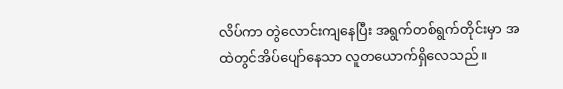လိပ်ကာ တွဲလောင်းကျနေပြီး အရွက်တစ်ရွက်တိုင်းမှာ အထဲတွင်အိပ်ပျော်နေသာ လူတယောက်ရှိလေသည်။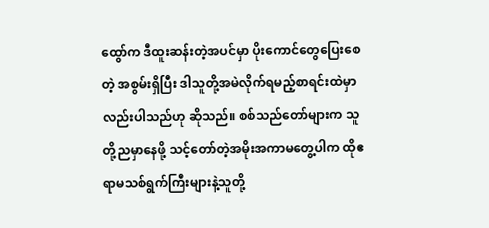ထွော်က ဒီထူးဆန်းတဲ့အပင်မှာ ပိုးကောင်တွေပြေးစေတဲ့ အစွမ်းရှိပြီး ဒါသူတို့အမဲလိုက်ရမည့်စာရင်းထဲမှာလည်းပါသည်ဟု ဆိုသည်။ စစ်သည်တော်များက သူတို့ညမှာနေဖို့ သင့်တော်တဲ့အမိုးအကာမတွေ့ပါက ထိုဧရာမသစ်ရွက်ကြီးများနဲ့သူတို့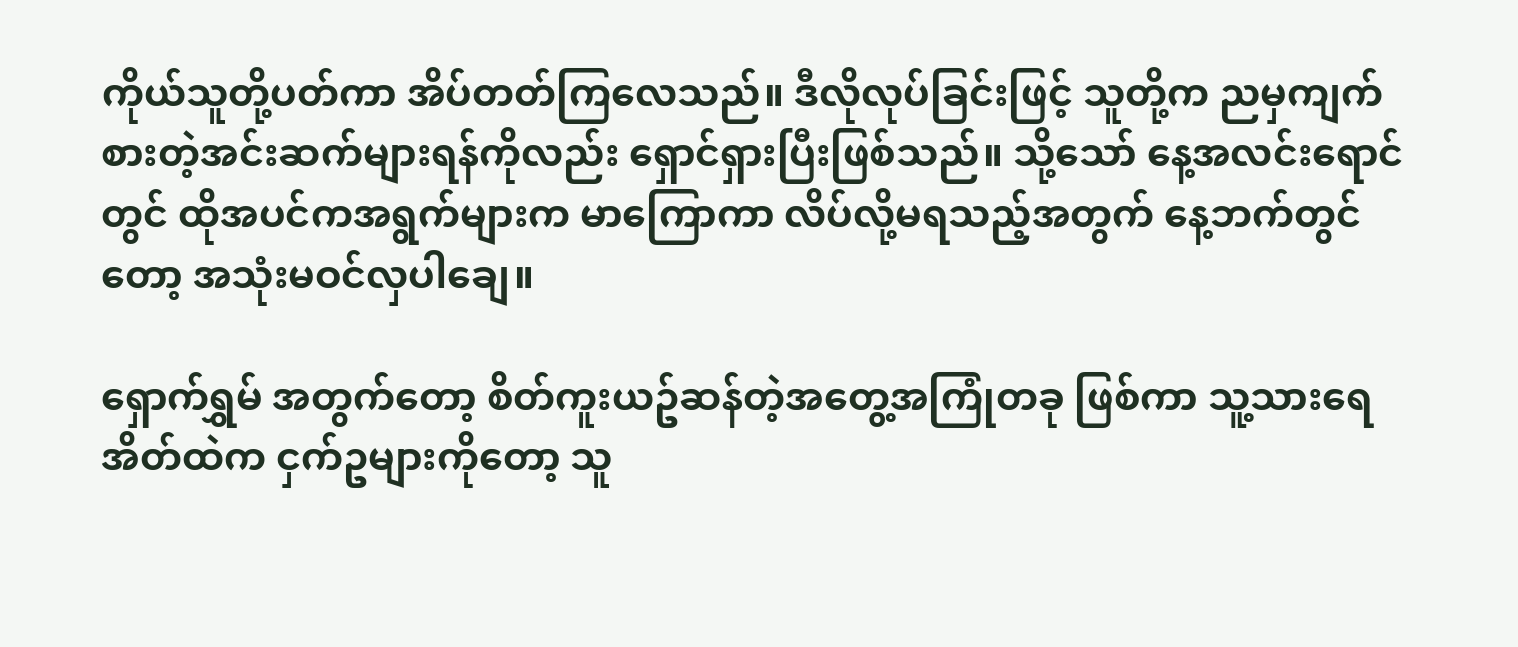ကိုယ်သူတို့ပတ်ကာ အိပ်တတ်ကြလေသည်။ ဒီလိုလုပ်ခြင်းဖြင့် သူတို့က ညမှကျက်စားတဲ့အင်းဆက်များရန်ကိုလည်း ရှောင်ရှားပြီးဖြစ်သည်။ သို့သော် နေ့အလင်းရောင်တွင် ထိုအပင်ကအရွက်များက မာကြောကာ လိပ်လို့မရသည့်အတွက် နေ့ဘက်တွင်တော့ အသုံးမဝင်လှပါချေ။

ရှောက်ရွှမ် အတွက်တော့ စိတ်ကူးယဥ်ဆန်တဲ့အတွေ့အကြုံတခု ဖြစ်ကာ သူ့သားရေအိတ်ထဲက ငှက်ဥများကိုတော့ သူ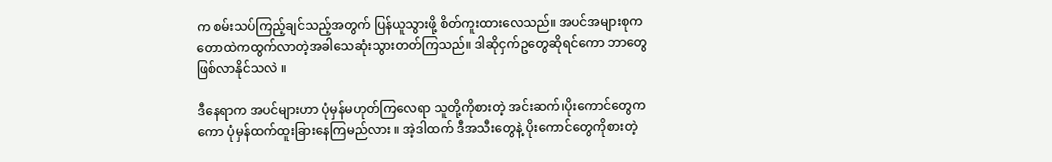က စမ်းသပ်ကြည့်ချင်သည့်အတွက် ပြန်ယူသွားဖို့ စိတ်ကူးထားလေသည်။ အပင်အများစုက တောထဲကထွက်လာတဲ့အခါသေဆုံးသွားတတ်ကြသည်။ ဒါဆိုငှက်ဥတွေဆိုရင်ကော ဘာတွေဖြစ်လာနိုင်သလဲ ။

ဒီနေရာက အပင်များဟာ ပုံမှန်မဟုတ်ကြလေရာ သူတို့ကိုစားတဲ့ အင်းဆက်၊ပိုးကောင်တွေကကော ပုံမှန်ထက်ထူးခြားနေကြမည်လား ။ အဲ့ဒါထက် ဒီအသီးတွေနဲ့ ပိုးကောင်တွေကိုစားတဲ့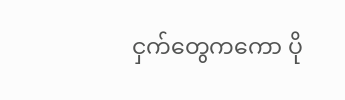ငှက်တွေကကော ပို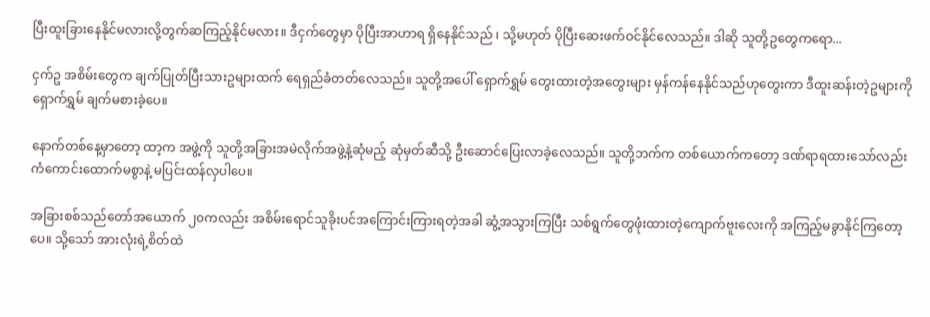ပြီးထူးခြားနေနိုင်မလားလို့တွက်ဆကြည့်နိုင်မလား။ ဒီငှက်တွေမှာ ပိုပြီးအာဟာရ ရှိနေနိုင်သည် ၊ သို့မဟုတ် ပိုပြီးဆေးဖက်ဝင်နိုင်လေသည်။ ဒါဆို သူတို့ဥတွေကရော...

ငှက်ဥ အစိမ်းတွေက ချက်ပြုတ်ပြီးသားဥများထက် ရေရှည်ခံတတ်လေသည်။ သူတို့အပေါ် ရှောက်ရွှမ် တွေးထားတဲ့အတွေးများ မှန်ကန်နေနိုင်သည်ဟုတွေးကာ ဒီထူးဆန်းတဲ့ဥများကို ရှောက်ရွှမ် ချက်မစားခဲ့ပေ။

နောက်တစ်နေ့မှာတော့ ထာ့က အဖွဲ့ကို သူတို့အခြားအမဲလိုက်အဖွဲ့နဲ့ဆုံမည့် ဆုံမှတ်ဆီသို့ ဦးဆောင်ပြေးလာခဲ့လေသည်။ သူတို့ဘက်က တစ်ယောက်ကတော့ ဒဏ်ရာရထားသော်လည်း ကံကောင်းထောက်မစွာနဲ့ မပြင်းထန်လှပါပေ။

အခြားစစ်သည်တော်အယောက် ၂၀ကလည်း အစိမ်းရောင်သူခိုးပင်အကြောင်းကြားရတဲ့အခါ ဆွံ့အသွားကြပြီး သစ်ရွက်တွေဖုံးထားတဲ့ကျောက်ဗူးလေးကို အကြည့်မခွာနိုင်ကြတော့ပေ။ သို့သော် အားလုံးရဲ့စိတ်ထဲ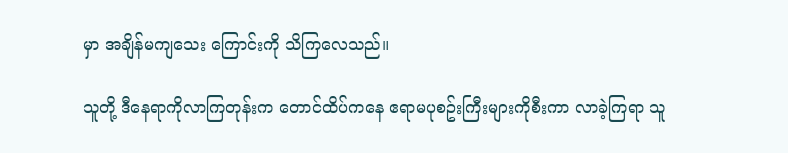မှာ အချိန်မကျသေး ကြောင်းကို သိကြလေသည်။

သူတို့ ဒီနေရာကိုလာကြတုန်းက တောင်ထိပ်ကနေ ဧရာမပုစဥ်းကြီးများကိုစီးကာ လာခဲ့ကြရာ သူ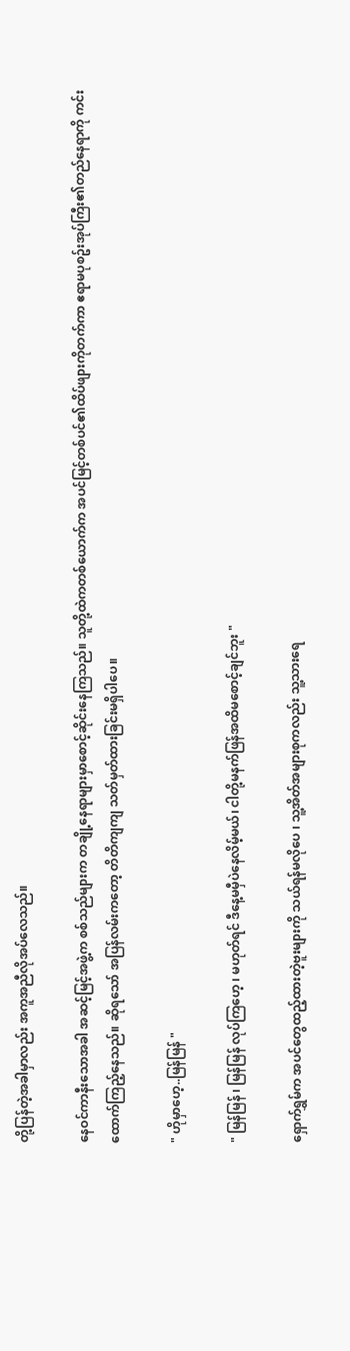တို့ပြန်တဲ့အခါမှာလည်း အကူအညီလိုအပ်လေသည်။

နေဝင်ကာနီးသောအခါ အဆင့်မြင့်အဖွဲ့က စစ်သည်များက တချို့နေရာများမှာစောင့်ဆိုင်းနေကြသည်။ သူတို့ထဲကတစ်ယောက်က အပင်မြင့်တစ်ပင်၏ထိပ်ဖျားကိုတက်ကာ ဧရာမပုစဥ်းအုပ်ကြီး၏တည်နေရာကို ကင်းထောက်ကြည့်နေသည်။ ဆိုရသော် အပြန်လမ်းကတော့ တိတိကျကျ သတ်မှတ်ထားခြင်းမရှိပါပေ။

" ဟိုမှာဟေ့..မြန်မြန် "

" မြန်မြန် ၊ မြန်မြန် လုပ်ကြဟေ့ ၊ မဟုတ်ရင် ဒီနေ့မမှီပဲနေလိမ့်မယ်၊ ငါတို့မနက်ဖြန်အထိမစောင့်ချင်ဘူး "

ရှောက်ရွှမ်က အပင်တွေထည့်ထားတဲ့ဗူးများကို သယ်ရန်မလိုပေ ၊ သူ့အိတ်အများစုကလည်း သူ့သားရေ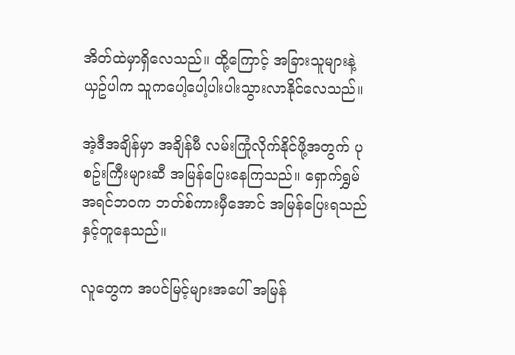အိတ်ထဲမှာရှိလေသည်။ ထို့ကြောင့် အခြားသူများနဲ့ယှဥ်ပါက သူကပေါ့ပေါ့ပါးပါးသွားလာနိုင်လေသည်။

အဲ့ဒီအချိန်မှာ အချိန်မီ လမ်းကြုံလိုက်နိုင်ဖို့အတွက် ပုစဥ်းကြီးများဆီ အမြန်ပြေးနေကြသည်။ ရှောက်ရွှမ် အရင်ဘဝက ဘတ်စ်ကားမှီအောင် အမြန်ပြေးရသည်နှင့်တူနေသည်။

လူတွေက အပင်မြင့်များအပေါ် အမြန်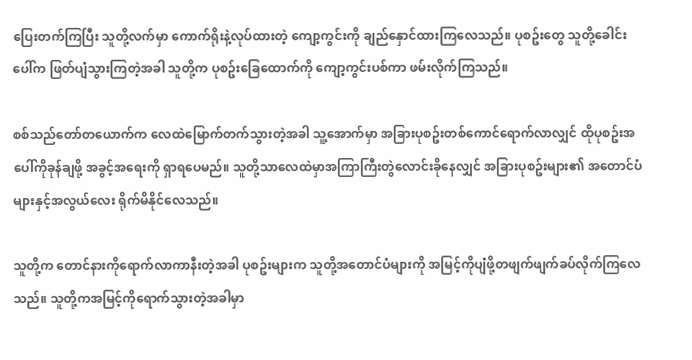ပြေးတက်ကြပြီး သူတို့လက်မှာ ကောက်ရိုးနဲ့လုပ်ထားတဲ့ ကျော့ကွင်းကို ချည်နှောင်ထားကြလေသည်။ ပုစဥ်းတွေ သူတို့ခေါင်းပေါ်က ဖြတ်ပျံသွားကြတဲ့အခါ သူတို့က ပုစဥ်းခြေထောက်ကို ကျော့ကွင်းပစ်ကာ ဖမ်းလိုက်ကြသည်။

စစ်သည်တော်တယောက်က လေထဲမြောက်တက်သွားတဲ့အခါ သူ့အောက်မှာ အခြားပုစဥ်းတစ်ကောင်ရောက်လာလျှင် ထိုပုစဥ်းအပေါ်ကိုခုန်ချဖို့ အခွင့်အရေးကို ရှာရပေမည်။ သူတို့သာလေထဲမှာအကြာကြီးတွဲလောင်းခိုနေလျှင် အခြားပုစဥ်းများ၏ အတောင်ပံများနှင့်အလွယ်လေး ရိုက်မိနိုင်လေသည်။

သူတို့က တောင်နားကိုရောက်လာကာနီးတဲ့အခါ ပုစဥ်းများက သူတို့အတောင်ပံများကို အမြင့်ကိုပျံဖို့တဖျက်ဖျက်ခပ်လိုက်ကြလေသည်။ သူတို့ကအမြင့်ကိုရောက်သွားတဲ့အခါမှာ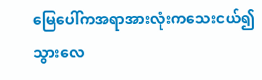မြေပေါ်ကအရာအားလုံးကသေးငယ်၍သွားလေ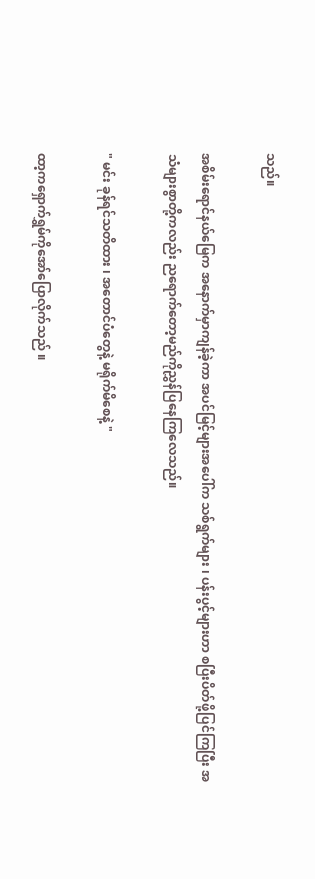သည်။

အစိမ်းရောင်နယ်မြေက အနောက်မှာကျန်ခဲ့ကာ အပင်မြင့်များအပေါ်က သစ်ရွက်များ ၊ ပန်းပွင့်များဟာ စပြီးပိတ်ဖို့ပြင်ကြပြီး အသံများစွာတို့ကလည်း ညရောက်တော့မည်ကိုညွှန်ပြနေကြလေသည်။

" မင်း ခုန်ရင်သတိထား ၊ အတောင်ပံတွေနဲ့ မရိုက်မိစေနဲ့ "

ထာ့ကရှောက်ရွှမ်ကိုအော်ပြောလိုက်သည် ။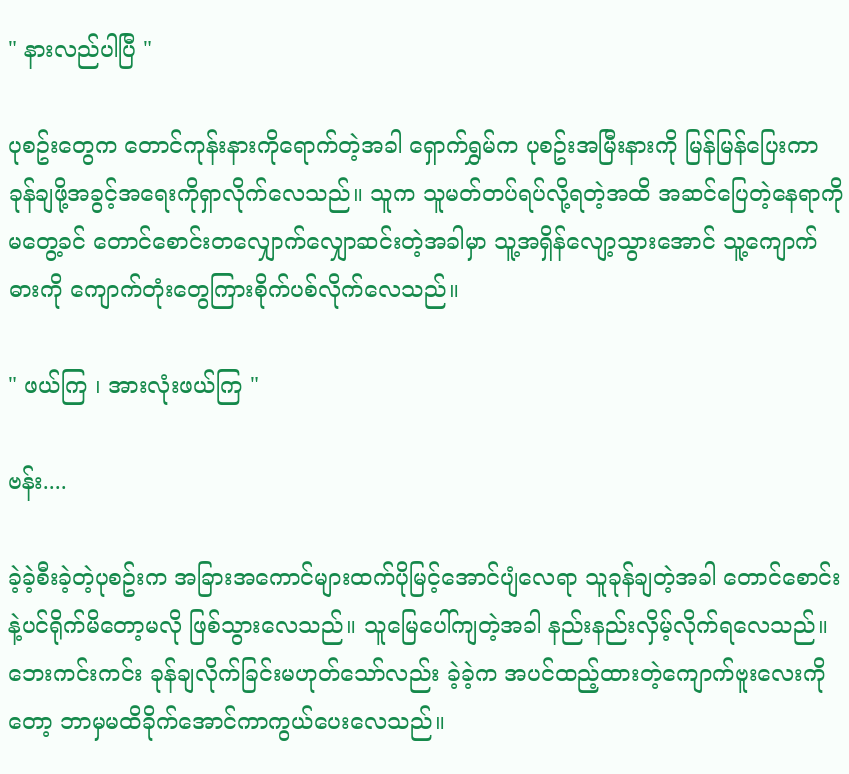" နားလည်ပါပြီ "

ပုစဥ်းတွေက တောင်ကုန်းနားကိုရောက်တဲ့အခါ ရှောက်ရွှမ်က ပုစဥ်းအမြီးနားကို မြန်မြန်ပြေးကာ ခုန်ချဖို့အခွင့်အရေးကိုရှာလိုက်လေသည်။ သူက သူမတ်တပ်ရပ်လို့ရတဲ့အထိ အဆင်ပြေတဲ့နေရာကိုမတွေ့ခင် တောင်စောင်းတလျှောက်လျှောဆင်းတဲ့အခါမှာ သူ့အရှိန်လျော့သွားအောင် သူ့ကျောက်ဓားကို ကျောက်တုံးတွေကြားစိုက်ပစ်လိုက်လေသည်။

" ဖယ်ကြ ၊ အားလုံးဖယ်ကြ "

ဗန်း....

ခဲ့ခဲ့စီးခဲ့တဲ့ပုစဥ်းက အခြားအကောင်များထက်ပိုမြင့်အောင်ပျံလေရာ သူခုန်ချတဲ့အခါ တောင်စောင်းနဲ့ပင်ရိုက်မိတော့မလို ဖြစ်သွားလေသည်။ သူမြေပေါ်ကျတဲ့အခါ နည်းနည်းလှိမ့်လိုက်ရလေသည်။ ဘေးကင်းကင်း ခုန်ချလိုက်ခြင်းမဟုတ်သော်လည်း ခဲ့ခဲ့က အပင်ထည့်ထားတဲ့ကျောက်ဗူးလေးကိုတော့ ဘာမှမထိခိုက်အောင်ကာကွယ်ပေးလေသည်။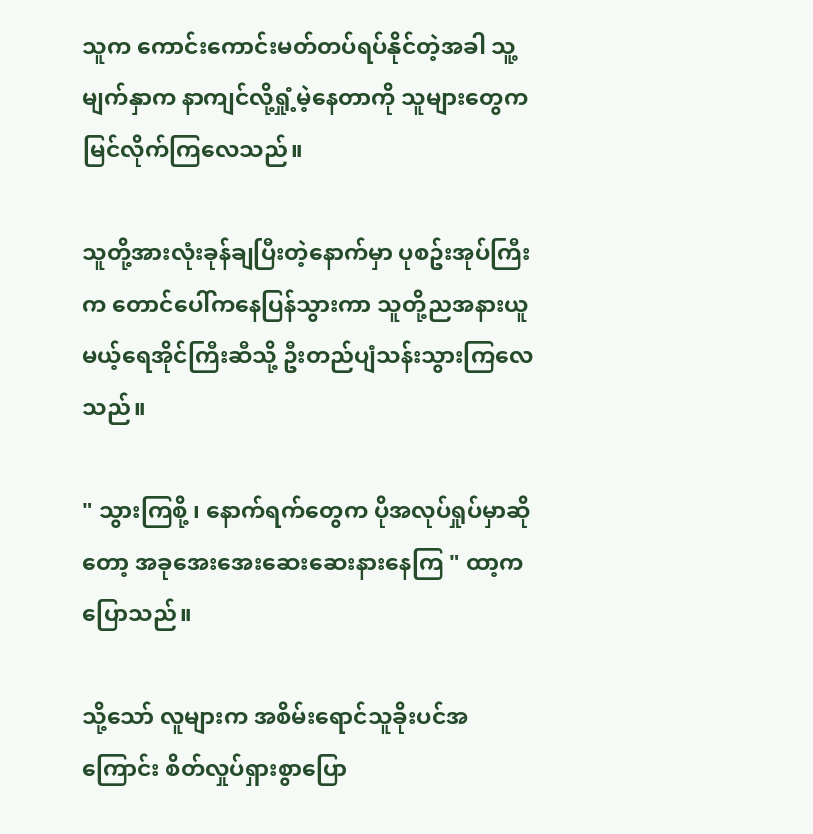သူက ကောင်းကောင်းမတ်တပ်ရပ်နိုင်တဲ့အခါ သူ့မျက်နှာက နာကျင်လို့ရှုံ့မဲ့နေတာကို သူများတွေကမြင်လိုက်ကြလေသည်။

သူတို့အားလုံးခုန်ချပြီးတဲ့နောက်မှာ ပုစဥ်းအုပ်ကြီးက တောင်ပေါ်ကနေပြန်သွားကာ သူတို့ညအနားယူမယ့်ရေအိုင်ကြီးဆီသို့ ဦးတည်ပျံသန်းသွားကြလေသည်။

" သွားကြစို့ ၊ နောက်ရက်တွေက ပိုအလုပ်ရှုပ်မှာဆိုတော့ အခုအေးအေးဆေးဆေးနားနေကြ " ထာ့က ပြောသည်။

သို့သော် လူများက အစိမ်းရောင်သူခိုးပင်အကြောင်း စိတ်လှုပ်ရှားစွာပြော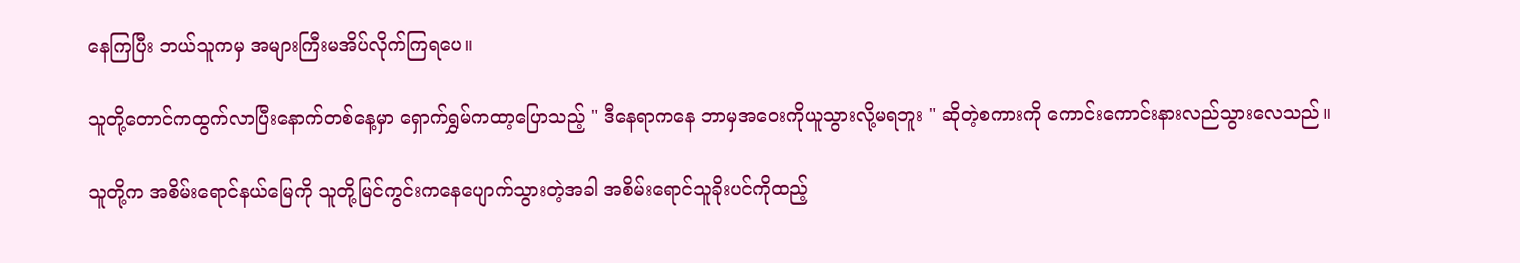နေကြပြီး ဘယ်သူကမှ အများကြီးမအိပ်လိုက်ကြရပေ။

သူတို့တောင်ကထွက်လာပြီးနောက်တစ်နေ့မှာ ရှောက်ရွှမ်ကထာ့ပြောသည့် " ဒီနေရာကနေ ဘာမှအဝေးကိုယူသွားလို့မရဘူး " ဆိုတဲ့စကားကို ကောင်းကောင်းနားလည်သွားလေသည်။

သူတို့က အစိမ်းရောင်နယ်မြေကို သူတို့မြင်ကွင်းကနေပျောက်သွားတဲ့အခါ အစိမ်းရောင်သူခိုးပင်ကိုထည့်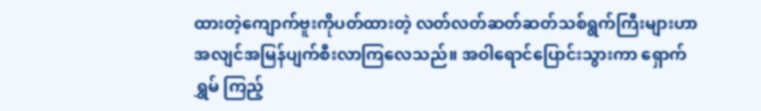ထားတဲ့ကျောက်ဗူးကိုပတ်ထားတဲ့ လတ်လတ်ဆတ်ဆတ်သစ်ရွက်ကြီးများဟာ အလျင်အမြန်ပျက်စီးလာကြလေသည်။ အဝါရောင်ပြောင်းသွားကာ ရှောက်ရွှမ် ကြည့်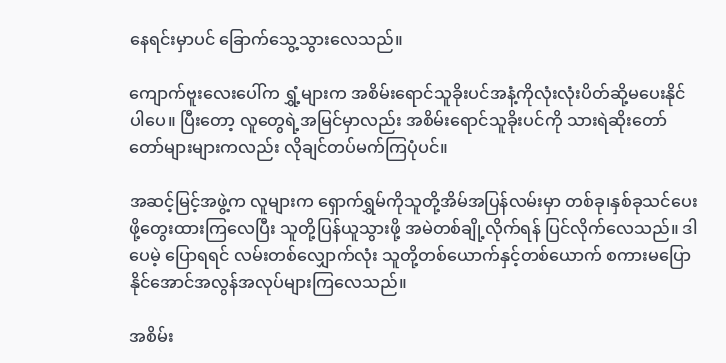နေရင်းမှာပင် ခြောက်သွေ့သွားလေသည်။

ကျောက်ဗူးလေးပေါ်က ရွှံ့များက အစိမ်းရောင်သူခိုးပင်အနံ့ကိုလုံးလုံးပိတ်ဆို့မပေးနိုင်ပါပေ။ ပြီးတော့ လူတွေရဲ့အမြင်မှာလည်း အစိမ်းရောင်သူခိုးပင်ကို သားရဲဆိုးတော်တော်များများကလည်း လိုချင်တပ်မက်ကြပုံပင်။

အဆင့်မြင့်အဖွဲ့က လူများက ရှောက်ရွှမ်ကိုသူတို့အိမ်အပြန်လမ်းမှာ တစ်ခု၊နှစ်ခုသင်ပေးဖို့တွေးထားကြလေပြီး သူတို့ပြန်ယူသွားဖို့ အမဲတစ်ချို့လိုက်ရန် ပြင်လိုက်လေသည်။ ဒါပေမဲ့ ပြောရရင် လမ်းတစ်လျှောက်လုံး သူတို့တစ်ယောက်နှင့်တစ်ယောက် စကားမပြောနိုင်အောင်အလွန်အလုပ်များကြလေသည်။

အစိမ်း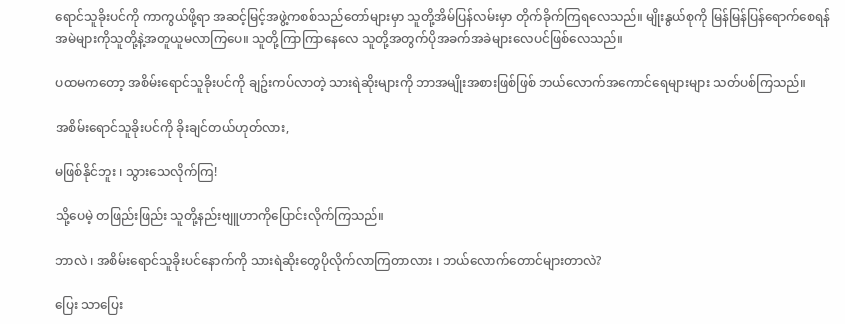ရောင်သူခိုးပင်ကို ကာကွယ်ဖို့ရာ အဆင့်မြင့်အဖွဲ့ကစစ်သည်တော်များမှာ သူတို့အိမ်ပြန်လမ်းမှာ တိုက်ခိုက်ကြရလေသည်။ မျိုးနွယ်စုကို မြန်မြန်ပြန်ရောက်စေရန် အမဲများကိုသူတို့နဲ့အတူယူမလာကြပေ။ သူတို့ကြာကြာနေလေ သူတို့အတွက်ပိုအခက်အခဲများလေပင်ဖြစ်လေသည်။

ပထမကတော့ အစိမ်းရောင်သူခိုးပင်ကို ချဥ်းကပ်လာတဲ့ သားရဲဆိုးများကို ဘာအမျိုးအစားဖြစ်ဖြစ် ဘယ်လောက်အကောင်ရေများများ သတ်ပစ်ကြသည်။

အစိမ်းရောင်သူခိုးပင်ကို ခိုးချင်တယ်ဟုတ်လား,

မဖြစ်နိုင်ဘူး ၊ သွားသေလိုက်ကြ!

သို့ပေမဲ့ တဖြည်းဖြည်း သူတို့နည်းဗျူဟာကိုပြောင်းလိုက်ကြသည်။

ဘာလဲ ၊ အစိမ်းရောင်သူခိုးပင်နောက်ကို သားရဲဆိုးတွေပိုလိုက်လာကြတာလား ၊ ဘယ်လောက်တောင်များတာလဲ?

ပြေး သာပြေး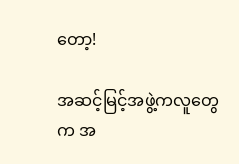တော့!

အဆင့်မြင့်အဖွဲ့ကလူတွေက အ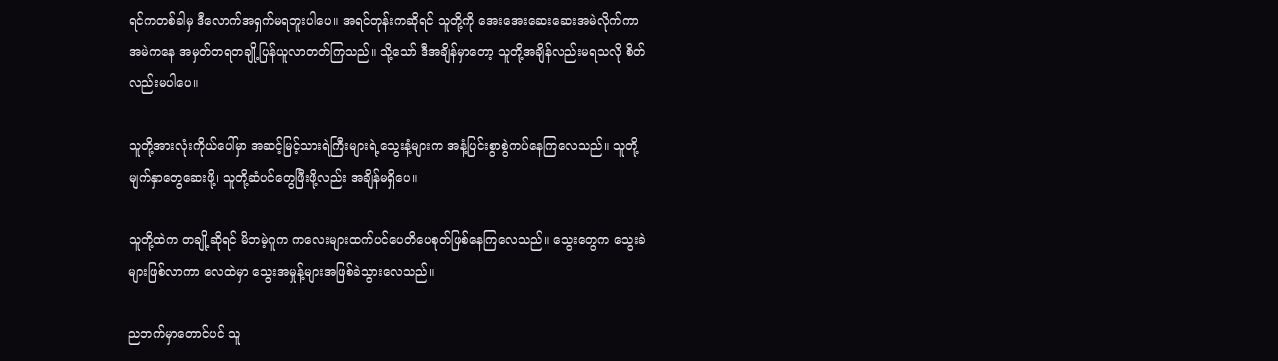ရင်ကတစ်ခါမှ ဒီလောက်အရှက်မရဘူးပါပေ။ အရင်တုန်းကဆိုရင် သူတို့ကို အေးအေးဆေးဆေးအမဲလိုက်ကာ အမဲကနေ အမှတ်တရတချို့ပြန်ယူလာတတ်ကြသည်။ သို့သော် ဒီအချိန်မှာတော့ သူတို့အချိန်လည်းမရသလို စိတ်လည်းမပါပေ။

သူတို့အားလုံးကိုယ်ပေါ်မှာ အဆင့်မြင့်သားရဲကြီးများရဲ့သွေးနံ့များက အနံ့ပြင်းစွာစွဲကပ်နေကြလေသည်။ သူတို့မျက်နှာတွေဆေးဖို့၊ သူတို့ဆံပင်တွေဖြီးဖို့လည်း အချိန်မရှိပေ။

သူတို့ထဲက တချို့ဆိုရင် မိဘမဲ့ဂူက ကလေးများထက်ပင်ပေတိပေစုတ်ဖြစ်နေကြလေသည်။ သွေးတွေက သွေးခဲများဖြစ်လာကာ လေထဲမှာ သွေးအမှုန့်များအဖြစ်ခဲသွားလေသည်။

ညဘက်မှာတောင်ပင် သူ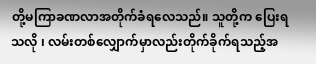တို့မကြာခဏလာအတိုက်ခံရလေသည်။ သူတို့က ပြေးရသလို ၊ လမ်းတစ်လျှောက်မှာလည်းတိုက်ခိုက်ရသည့်အ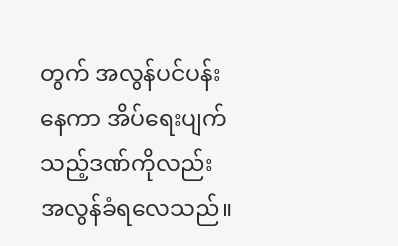တွက် အလွန်ပင်ပန်းနေကာ အိပ်ရေးပျက်သည့်ဒဏ်ကိုလည်း အလွန်ခံရလေသည်။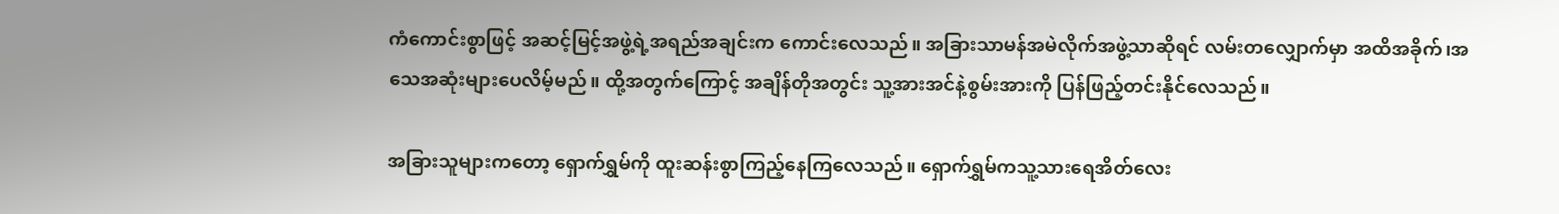ကံကောင်းစွာဖြင့် အဆင့်မြင့်အဖွဲ့ရဲ့အရည်အချင်းက ကောင်းလေသည်။ အခြားသာမန်အမဲလိုက်အဖွဲ့သာဆိုရင် လမ်းတလျှောက်မှာ အထိအခိုက်၊အသေအဆုံးများပေလိမ့်မည်။ ထို့အတွက်ကြောင့် အချိန်တိုအတွင်း သူ့အားအင်နဲ့စွမ်းအားကို ပြန်ဖြည့်တင်းနိုင်လေသည်။

အခြားသူများကတော့ ရှောက်ရွှမ်ကို ထူးဆန်းစွာကြည့်နေကြလေသည်။ ရှောက်ရွှမ်ကသူ့သားရေအိတ်လေး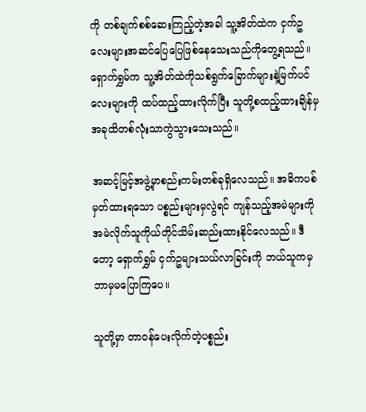ကို တစ်ချက်စစ်ဆေးကြည့်တဲ့အခါ သူ့အိတ်ထဲက ငှက်ဥလေးများအဆင်ပြေပြေဖြစ်နေသေးသည်ကိုတွေ့ရသည်။ ရှောက်ရွှမ်က သူ့အိတ်ထဲကိုသစ်ရွက်ခြောက်များနဲ့မြက်ပင်လေးများကို ထပ်ထည့်ထားလိုက်ပြီး သူတို့စထည့်ထားချိန်မှ အခုထိတစ်လုံးသာကွဲသွားသေးသည်။

အဆင့်မြင့်အဖွဲ့မှာစည်းကမ်းတစ်ခုရှိလေသည်။ အဓိကပစ်မှတ်ထားရသော ပစ္စည်းများမှလွဲရင် ကျန်သည့်အမဲများကို အမဲလိုက်သူကိုယ်တိုင်သိမ်းဆည်းထားနိုင်လေသည်။ ဒီတော့ ရှောက်ရွှမ် ငှက်ဥများသယ်လာခြင်းကို ဘယ်သူကမှ ဘာမှမပြောကြပေ။

သူတို့မှာ တာဝန်ပေးလိုက်တဲ့ပစ္စည်း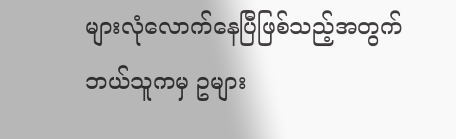များလုံလောက်နေပြီဖြစ်သည့်အတွက် ဘယ်သူကမှ ဥများ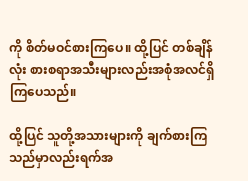ကို စိတ်မဝင်စားကြပေ။ ထို့ပြင် တစ်ချိန်လုံး စားစရာအသီးများလည်းအစုံအလင်ရှိကြပေသည်။

ထို့ပြင် သူတို့အသားများကို ချက်စားကြသည်မှာလည်းရက်အ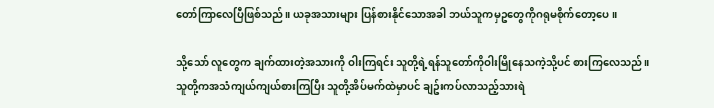တော်ကြာလေပြီဖြစ်သည်။ ယခုအသားများ ပြန်စားနိုင်သောအခါ ဘယ်သူကမှဥတွေကိုဂရုမစိုက်တော့ပေ ။

သို့သော် လူတွေက ချက်ထားတဲ့အသားကို ဝါးကြရင်း သူတို့ရဲ့ရန်သူတော်ကိုဝါးမြိုနေသကဲ့သို့ပင် စားကြလေသည်။ သူတို့ကအသံကျယ်ကျယ်စားကြပြီး သူတို့အိပ်မက်ထဲမှာပင် ချဥ်းကပ်လာသည့်သားရဲ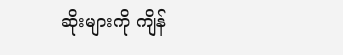ဆိုးများကို ကျိန်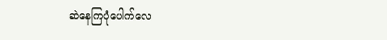ဆဲနေကြပုံပေါက်လေ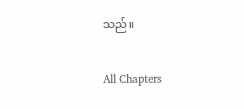သည်။

All Chapters